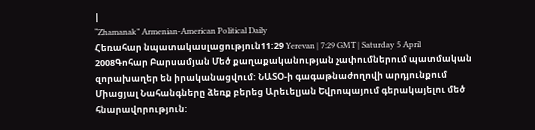|
“Zhamanak” Armenian-American Political Daily
Հեռահար նպատակասլացություն11:29 Yerevan | 7:29 GMT | Saturday 5 April 2008Գոհար Բարսամյան Մեծ քաղաքականության չափումներում պատմական զորախաղեր են իրականացվում: ՆԱՏՕ-ի գագաթնաժողովի արդյունքում Միացյալ Նահանգները ձեռք բերեց Արեւելյան Եվրոպայում գերակայելու մեծ հնարավորություն: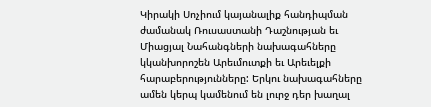Կիրակի Սոչիում կայանալիք հանդիպման ժամանակ Ռուսաստանի Դաշնության եւ Միացյալ Նահանգների նախագահները կկանխորոշեն Արեւմուտքի եւ Արեւելքի հարաբերությունները: Երկու նախագահները ամեն կերպ կամենում են լուրջ դեր խաղալ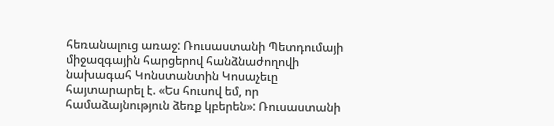հեռանալուց առաջ: Ռուսաստանի Պետդումայի միջազգային հարցերով հանձնաժողովի նախագահ Կոնստանտին Կոսաչեւը հայտարարել է. «Ես հուսով եմ, որ համաձայնություն ձեռք կբերեն»: Ռուսաստանի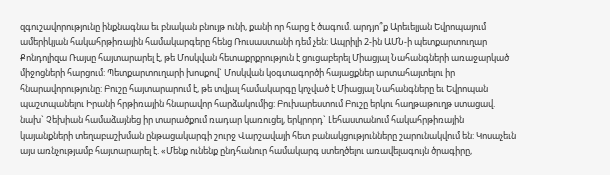զգուշավորությունը ինքնագնա եւ բնական բնույթ ունի, քանի որ հարց է ծագում. արդյո՞ք Արեւելյան Եվրոպայում ամերիկյան հակահրթիռային համակարգերը հենց Ռուսաստանի դեմ չեն: Ապրիլի 2-ին ԱՄՆ-ի պետքարտուղար Քոնդոլիզա Ռայսը հայտարարել է, թե Մոսկվան հետաքրքրություն է ցուցաբերել Միացյալ Նահանգների առաջարկած միջոցների հարցում: Պետքարտուղարի խոսքով` Մոսկվան կօգտագործի հայացքներ արտահայտելու իր հնարավորությունը: Բուշը հայտարարում է, թե տվյալ համակարգը կոչված է Միացյալ Նահանգները եւ Եվրոպան պաշտպանելու Իրանի հրթիռային հնարավոր հարձակումից: Բուխարեստում Բուշը երկու հաղթաթուղթ ստացավ. նախ` Չեխիան համաձայնեց իր տարածքում ռադար կառուցել, երկրորդ` Լեհաստանում հակահրթիռային կայանքների տեղաբաշխման ընթացակարգի շուրջ Վարշավայի հետ բանակցությունները շարունակվում են: Կոսաչեւն այս առնչությամբ հայտարարել է. «Մենք ունենք ընդհանուր համակարգ ստեղծելու առավելագույն ծրագիրը,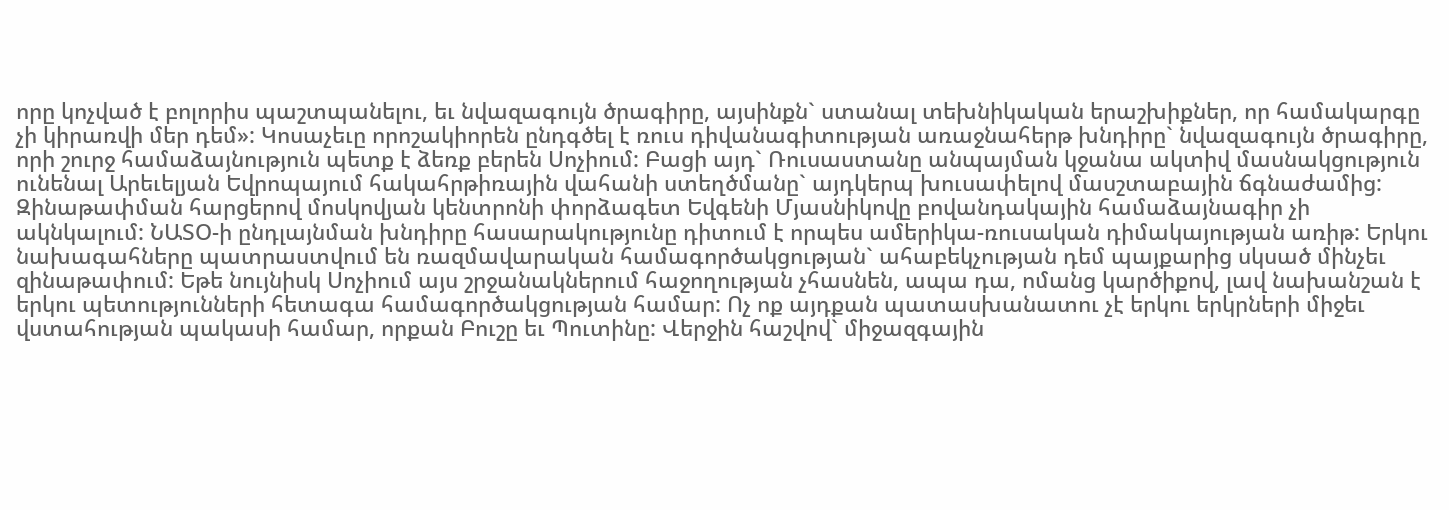որը կոչված է բոլորիս պաշտպանելու, եւ նվազագույն ծրագիրը, այսինքն` ստանալ տեխնիկական երաշխիքներ, որ համակարգը չի կիրառվի մեր դեմ»: Կոսաչեւը որոշակիորեն ընդգծել է ռուս դիվանագիտության առաջնահերթ խնդիրը` նվազագույն ծրագիրը, որի շուրջ համաձայնություն պետք է ձեռք բերեն Սոչիում: Բացի այդ` Ռուսաստանը անպայման կջանա ակտիվ մասնակցություն ունենալ Արեւելյան Եվրոպայում հակահրթիռային վահանի ստեղծմանը` այդկերպ խուսափելով մասշտաբային ճգնաժամից: Զինաթափման հարցերով մոսկովյան կենտրոնի փորձագետ Եվգենի Մյասնիկովը բովանդակային համաձայնագիր չի ակնկալում: ՆԱՏՕ-ի ընդլայնման խնդիրը հասարակությունը դիտում է որպես ամերիկա-ռուսական դիմակայության առիթ: Երկու նախագահները պատրաստվում են ռազմավարական համագործակցության` ահաբեկչության դեմ պայքարից սկսած մինչեւ զինաթափում: Եթե նույնիսկ Սոչիում այս շրջանակներում հաջողության չհասնեն, ապա դա, ոմանց կարծիքով, լավ նախանշան է երկու պետությունների հետագա համագործակցության համար: Ոչ ոք այդքան պատասխանատու չէ երկու երկրների միջեւ վստահության պակասի համար, որքան Բուշը եւ Պուտինը: Վերջին հաշվով` միջազգային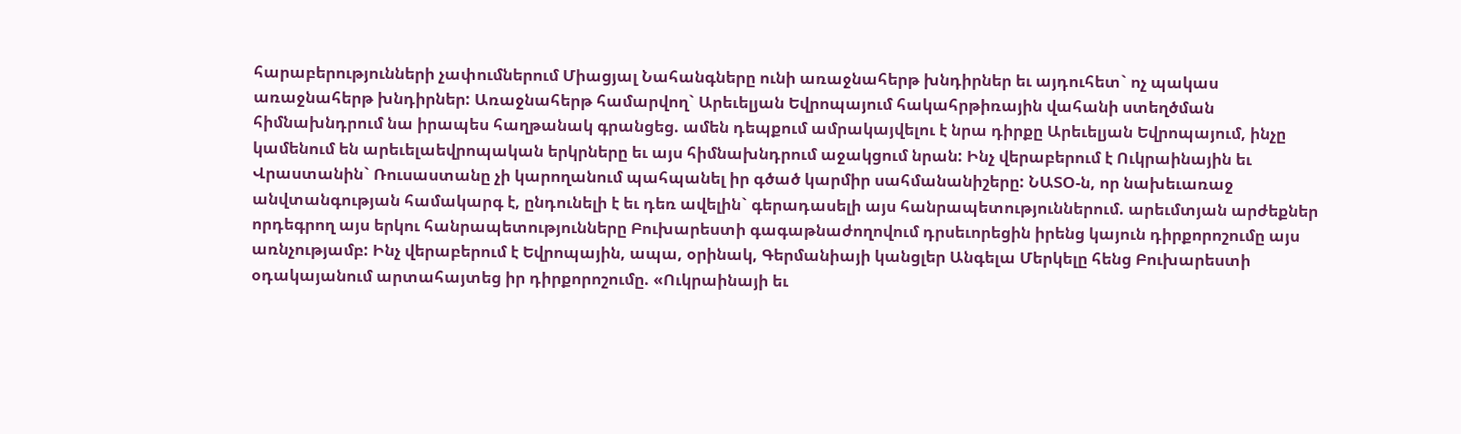հարաբերությունների չափումներում Միացյալ Նահանգները ունի առաջնահերթ խնդիրներ եւ այդուհետ` ոչ պակաս առաջնահերթ խնդիրներ: Առաջնահերթ համարվող` Արեւելյան Եվրոպայում հակահրթիռային վահանի ստեղծման հիմնախնդրում նա իրապես հաղթանակ գրանցեց. ամեն դեպքում ամրակայվելու է նրա դիրքը Արեւելյան Եվրոպայում, ինչը կամենում են արեւելաեվրոպական երկրները եւ այս հիմնախնդրում աջակցում նրան: Ինչ վերաբերում է Ուկրաինային եւ Վրաստանին` Ռուսաստանը չի կարողանում պահպանել իր գծած կարմիր սահմանանիշերը: ՆԱՏՕ-ն, որ նախեւառաջ անվտանգության համակարգ է, ընդունելի է եւ դեռ ավելին` գերադասելի այս հանրապետություններում. արեւմտյան արժեքներ որդեգրող այս երկու հանրապետությունները Բուխարեստի գագաթնաժողովում դրսեւորեցին իրենց կայուն դիրքորոշումը այս առնչությամբ: Ինչ վերաբերում է Եվրոպային, ապա, օրինակ, Գերմանիայի կանցլեր Անգելա Մերկելը հենց Բուխարեստի օդակայանում արտահայտեց իր դիրքորոշումը. «Ուկրաինայի եւ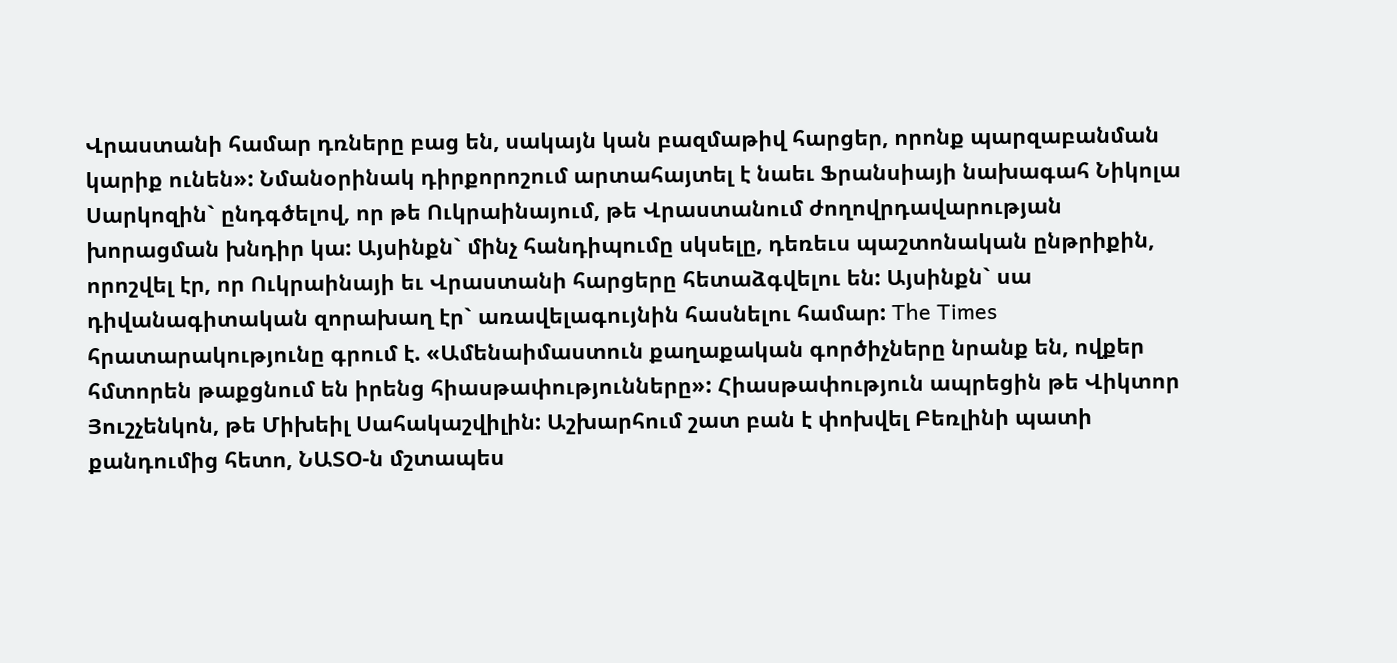Վրաստանի համար դռները բաց են, սակայն կան բազմաթիվ հարցեր, որոնք պարզաբանման կարիք ունեն»: Նմանօրինակ դիրքորոշում արտահայտել է նաեւ Ֆրանսիայի նախագահ Նիկոլա Սարկոզին` ընդգծելով, որ թե Ուկրաինայում, թե Վրաստանում ժողովրդավարության խորացման խնդիր կա: Այսինքն` մինչ հանդիպումը սկսելը, դեռեւս պաշտոնական ընթրիքին, որոշվել էր, որ Ուկրաինայի եւ Վրաստանի հարցերը հետաձգվելու են: Այսինքն` սա դիվանագիտական զորախաղ էր` առավելագույնին հասնելու համար: The Times հրատարակությունը գրում է. «Ամենաիմաստուն քաղաքական գործիչները նրանք են, ովքեր հմտորեն թաքցնում են իրենց հիասթափությունները»: Հիասթափություն ապրեցին թե Վիկտոր Յուշչենկոն, թե Միխեիլ Սահակաշվիլին: Աշխարհում շատ բան է փոխվել Բեռլինի պատի քանդումից հետո, ՆԱՏՕ-ն մշտապես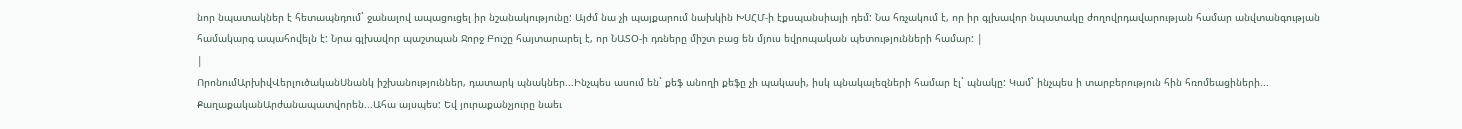նոր նպատակներ է հետապնդում` ջանալով ապացուցել իր նշանակությունը: Այժմ նա չի պայքարում նախկին ԽՍՀՄ-ի էքսպանսիայի դեմ: Նա հռչակում է, որ իր գլխավոր նպատակը ժողովրդավարության համար անվտանգության համակարգ ապահովելն է: Նրա գլխավոր պաշտպան Ջորջ Բուշը հայտարարել է, որ ՆԱՏՕ-ի դռները միշտ բաց են մյուս եվրոպական պետությունների համար: |
|
ՈրոնումԱրխիվՎերլուծականՍնանկ իշխանություններ, դատարկ պնակներ...Ինչպես ասում են` քեֆ անողի քեֆը չի պակասի, իսկ պնակալեզների համար էլ` պնակը: Կամ` ինչպես ի տարբերություն հին հռոմեացիների... ՔաղաքականԱրժանապատվորեն...Ահա այսպես: Եվ յուրաքանչյուրը նաեւ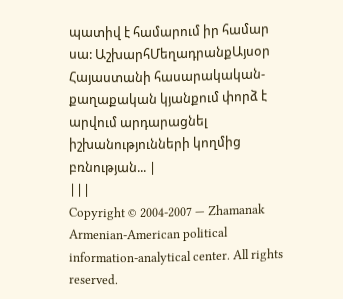պատիվ է համարում իր համար սա: ԱշխարհՄեղադրանքԱյսօր Հայաստանի հասարակական-քաղաքական կյանքում փորձ է արվում արդարացնել իշխանությունների կողմից բռնության... |
|||
Copyright © 2004-2007 — Zhamanak Armenian-American political information-analytical center. All rights reserved.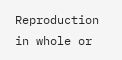Reproduction in whole or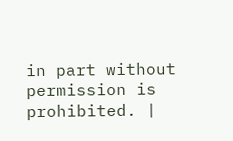in part without permission is prohibited. |